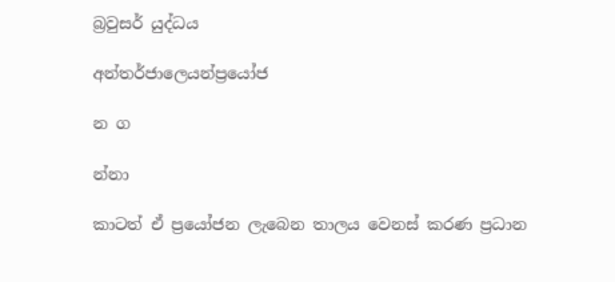බ්‍රවුසර් යුද්ධය

අන්තර්ජාලෙයන්ප්‍රයෝජ

න ග

න්නා

කාටත් ඒ ප්‍රයෝජන ලැබෙන තාලය වෙනස් කරණ ප්‍රධාන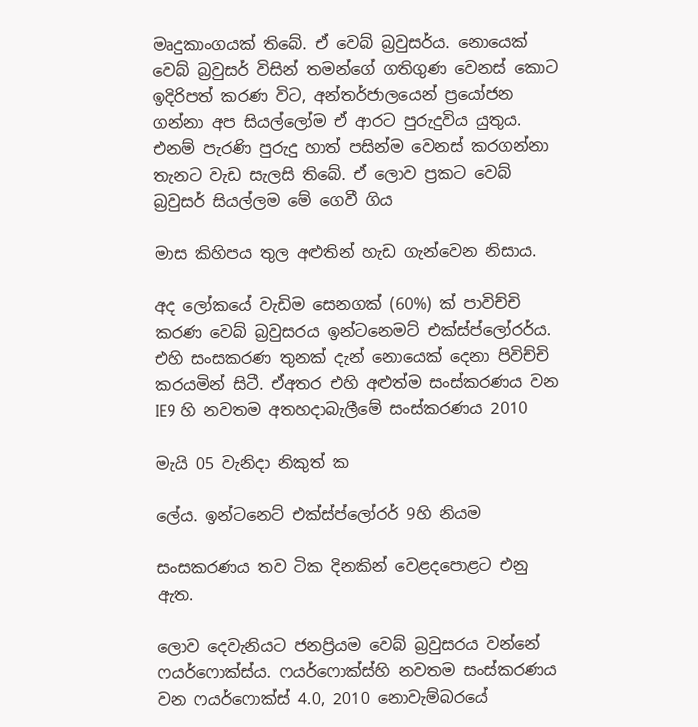මෘදුකාංගයක් තිබේ. ඒ වෙබ් බ්‍රවුසර්ය. නොයෙක් වෙබ් බ්‍රවුසර් විසින් තමන්ගේ ගතිගුණ වෙනස් කොට ඉදිරිපත් කරණ විට, අන්තර්ජාලයෙන් ප්‍රයෝජන ගන්නා අප සියල්ලෝම ඒ ආරට පුරුදුවිය යුතුය. එනම් පැරණි පුරුදු හාත් පසින්ම වෙනස් කරගන්නා තැනට වැඩ සැලසි තිබේ. ඒ ලොව ප්‍රකට වෙබ් බ්‍රවුසර් සියල්ලම මේ ගෙවී ගිය

මාස කිහිපය තුල අළුතින් හැඩ ගැන්වෙන නිසාය.

අද ලෝකයේ වැඩිම සෙනගක් (60%) ක් පාවිච්චි කරණ වෙබ් බ්‍රවුසරය ඉන්ටනෙමට් එක්ස්ප්ලෝරර්ය. එහි සංසකරණ තුනක් දැන් නොයෙක් දෙනා පිවිච්චි කරයමින් සිටී. ඒඅතර එහි අළුත්ම සංස්කරණය වන IE9 හි නවතම අතහදාබැලීමේ සංස්කරණය 2010

මැයි 05 වැනිදා නිකුත් ක

ලේය. ඉන්ටනෙට් එක්ස්ප්ලෝරර් 9හි නියම

සංසකරණය තව ටික දිනකින් වෙළදපොළට එනු ඇත.

ලොව දෙවැනියට ජනප්‍රියම වෙබ් බ්‍රවුසරය වන්නේ ෆයර්ෆොක්ස්ය. ෆයර්ෆොක්ස්හි නවතම සංස්කරණය වන ෆයර්ෆොක්ස් 4.0, 2010 නොවැම්බරයේ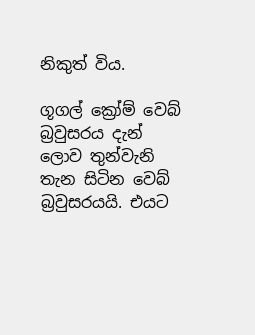නිකුත් විය.

ගූගල් ක්‍රෝම් වෙබ් බ්‍රවුසරය දැන් ලොව තුන්වැනි තැන සිටින වෙබ් බ්‍රවුසරයයි. එයට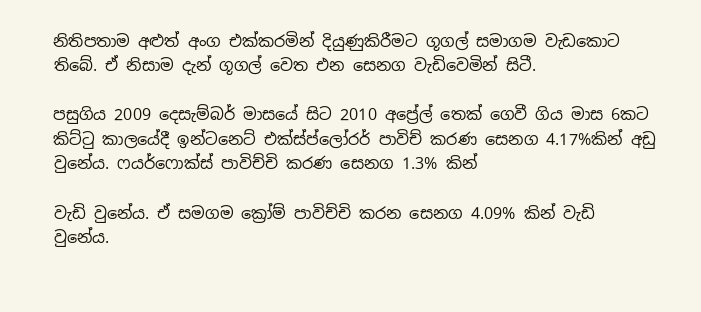නිතිපතාම අළුත් අංග එක්කරමින් දියුණුකිරීමට ගූගල් සමාගම වැඩකොට තිබේ. ඒ නිසාම දැන් ගූගල් වෙත එන සෙනග වැඩිවෙමින් සිටී.

පසුගිය 2009 දෙසැම්බර් මාසයේ සිට 2010 අප්‍රේල් තෙක් ගෙවී ගිය මාස 6කට කිට්ටු කාලයේදී ඉන්ටනෙට් එක්ස්ප්ලෝරර් පාවිච් කරණ සෙනග 4.17%කින් අඩු වුනේය. ෆයර්ෆොක්ස් පාවිච්චි කරණ සෙනග 1.3% කින්

වැඩි වුනේය. ඒ සමගම ක්‍රෝම් පාවිච්චි කරන සෙනග 4.09% කින් වැඩි වුනේය.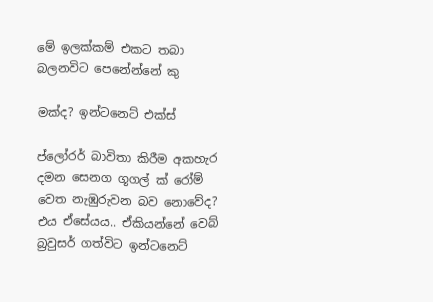මේ ඉලක්කම් එකට තබා බලනවිට පෙනේන්නේ කු

මක්ද? ඉන්ටනෙට් එක්ස්

ප්ලෝරර් බාවිතා කිරීම අකහැර දමන සෙනග ගූගල් ක් රෝම් වෙත නැඹුරුවන බව නොවේද? එය ඒසේයය.. ඒකියන්නේ වෙබ් බ්‍රවුසර් ගත්විට ඉන්ටනෙට්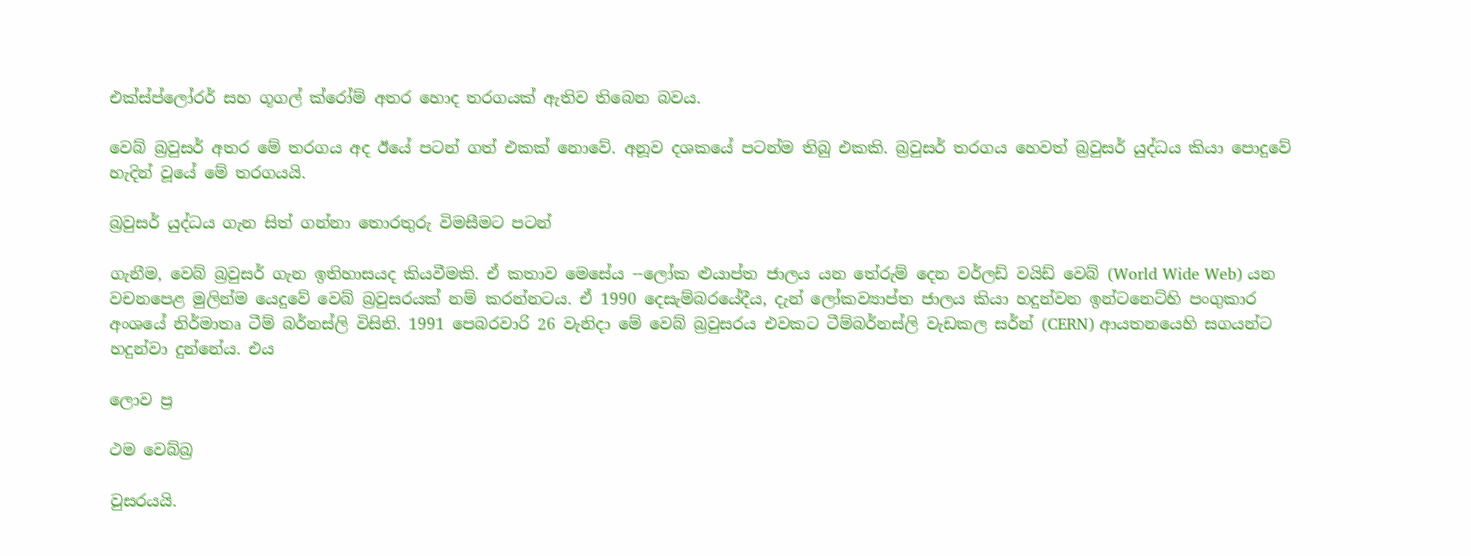එක්ස්ප්ලෝරර් සහ ගූගල් ක්රෝම් අතර හොද තරගයක් ඇතිව තිබෙන බවය.

වෙබ් බ්‍රවුසර් අතර මේ තරගය අද ඊයේ පටන් ගත් එකක් නොවේ. අනූව දශකයේ පටන්ම තිබු එකකි. බ්‍රවුසර් තරගය හෙවත් බ්‍රවුසර් යුද්ධය කියා පොදුවේ හැදින් වූයේ මේ තරගයයි.

බ්‍රවුසර් යුද්ධය ගැන සිත් ගන්නා තොරතුරු විමසීමට පටන්

ගැනීම, වෙබ් බ්‍රවුසර් ගැන ඉතිහාසයද කියවීමකි. ඒ කතාව මෙසේය --ලෝක ළුයාප්ත ජාලය යන තේරුම් දෙන වර්ලඩ් වයිඩ් වෙබ් (World Wide Web) යන වචනපෙළ මුලින්ම යෙදුවේ වෙබ් බ්‍රවුසරයක් නම් කරන්නටය. ඒ 1990 දෙසැම්බරයේදීය, දැන් ලෝකව්‍යාප්ත ජාලය කියා හදුන්වන ඉන්ටනෙට්හි පංගුකාර අංශයේ නිර්මාතෘ ටීම් බර්නස්ලි විසිනි. 1991 පෙබරවාරි 26 වැනිදා මේ වෙබ් බ්‍රවුසරය එවකට ටීම්බර්නස්ලි වැඩකල සර්න් (CERN) ආයතනයෙහි සගයන්ට හදුන්වා දුන්නේය. එය

ලොව ප්‍ර

ථම වෙබ්බ්‍ර

වුසරයයි.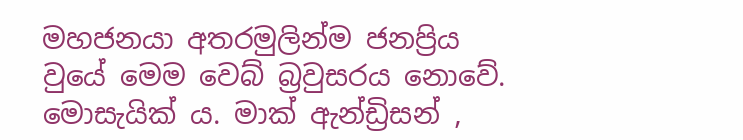මහජනයා අතරමුලින්ම ජනප්‍රිය වුයේ මෙම වෙබ් බ්‍රවුසරය නොවේ. මොසැයික් ය. මාක් ඇන්ඩ්‍රිසන් ,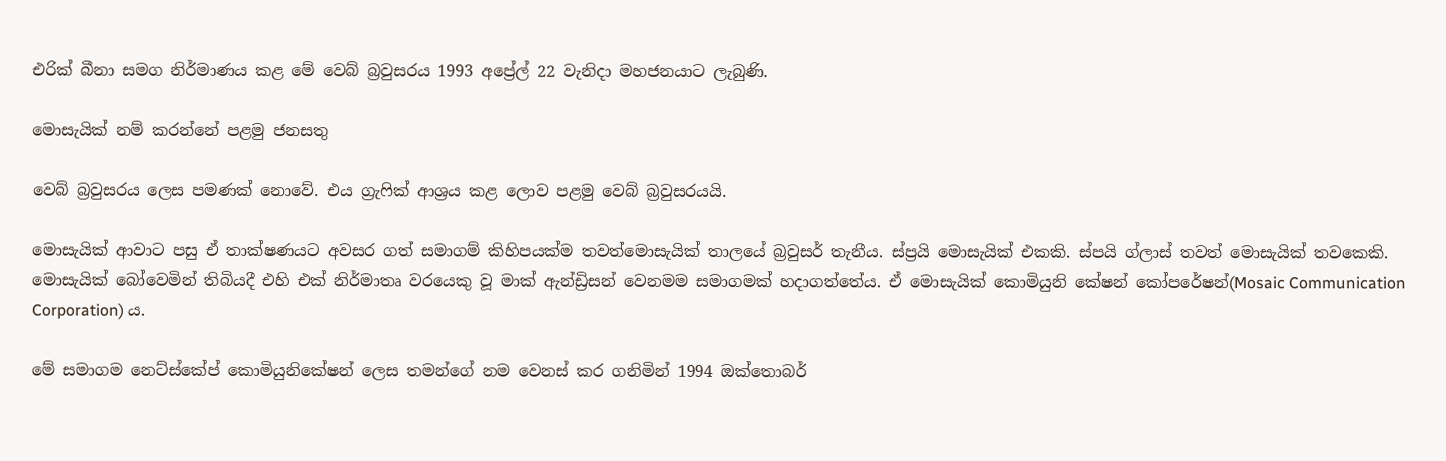එරික් බීනා සමග නිර්මාණය කළ මේ වෙබ් බ්‍රවුසරය 1993 අප්‍රේල් 22 වැනිදා මහජනයාට ලැබුණි.

මොසැයික් නම් කරන්නේ පළමු ජනසතු

වෙබ් බ්‍රවුසරය ලෙස පමණක් නොවේ. එය ග්‍රැෆික් ආශ්‍රය කළ ලොව පළමු වෙබ් බ්‍රවුසරයයි.

මොසැයික් ආවාට පසු ඒ ත‍ාක්ෂණයට අවසර ගත් සමාගම් කිහිපයක්ම තවත්මොසැයික් තාලයේ බ්‍රවුසර් තැනීය. ස්ප්‍රයි මොසැයික් එකකි. ස්පයි ග්ලාස් තවත් මොසැයික් තවකෙකි. මොසැයික් බෝවෙමින් තිබියදී එහි එක් නිර්මාතෘ වරයෙකු වූ මාක් ඇන්ඩ්‍රිසන් වෙනමම සමාගමක් හදාගත්තේය. ඒ මොසැයික් කොමියුනි කේෂන් කෝපරේෂන්(Mosaic Communication Corporation) ය.

මේ සමාගම නෙට්ස්කේප් කොමියුනිකේෂන් ලෙස තමන්ගේ නම වෙනස් කර ගනිමින් 1994 ඔක්තොබර්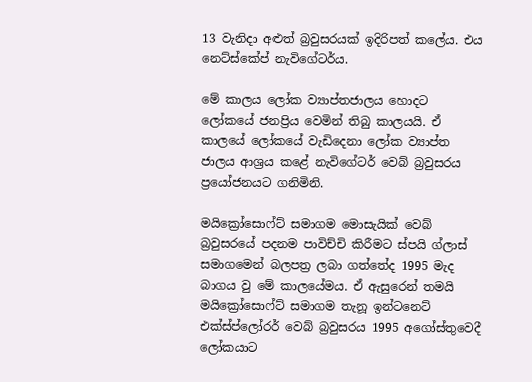13 වැනිදා අළුත් බ්‍රවුසරයක් ඉදිරිපත් කලේය. එය නෙට්ස්කේප් නැවි‍ගේටර්ය.

මේ කාලය ලෝක ව්‍යාප්තජාලය හොදට ලෝකයේ ජනප්‍රිය වෙමින් තිබු කාලයයි. ඒ කාලයේ ලෝකයේ වැඩිදෙනා ලෝක ව්‍යාප්ත ජාලය ආශ්‍රය කළේ නැවි‍ගේටර් වෙබ් බ්‍රවුසරය ප්‍රයෝජනයට ගනිමිනි.

මයික්‍රෝසොෆ්ට් සමාගම මොසැයික් වෙබ් බ්‍රවුසරයේ පදනම පාවිච්චි කිරීමට ස්පයි ග්ලාස් සමාගමෙන් බලපත්‍ර ලබා ගත්තේද 1995 මැද බාගය වු මේ කාලයේමය. ඒ ඇසුරෙන් තමයි මයික්‍රෝසොෆ්ට් සමාගම තැනූ ඉන්ටනෙට් එක්ස්ප්ලෝරර් වෙබ් බ්‍රවුසරය 1995 අගෝස්තුවෙදී ලෝකයාට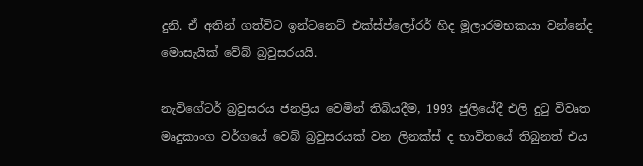දුනි. ඒ අතින් ගත්විට ඉන්ටනෙට් එක්ස්ප්ලෝරර් හිද මූලාරමභකයා වන්නේද මොසැයික් වේබ් බ්‍රවුසරයයි.

නැවිගේටර් බ්‍රවුසරය ජනප්‍රිය වෙමින් තිබියදීම, 1993 ජුලියේදී එලි දුටු විවෘත මෘදුකාංග වර්ගයේ වෙබ් බ්‍රවුසරයක් වන ලිනක්ස් ද භාවිතයේ තිබුනත් එය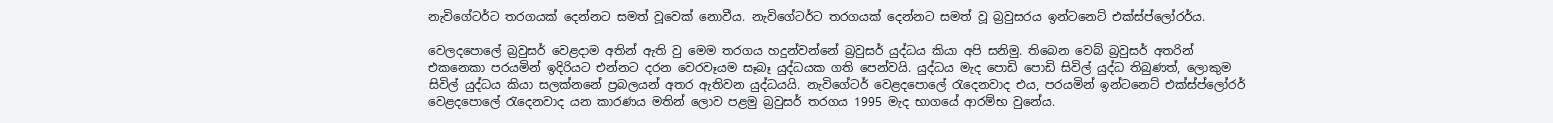නැවිගේටර්ට තරගයක් දෙන්නට සමත් වූවෙක් නොවීය. නැවිගේටර්ට තරගයක් දෙන්නට සමත් වූ බ්‍රවුසරය ඉන්ටනෙට් එක්ස්ප්ලෝරර්ය.

වෙලදපොලේ බ්‍රවුසර් වෙළදාම අතින් ඇති වු මෙම තරගය හදුන්වන්නේ බ්‍රවුසර් යුද්ධය කියා අපි සනිමු. තිබෙන වෙබ් බ්‍රවුසර් අතරින් එකනෙකා පරයමින් ඉදිරියට එන්නට දරන වෙරවෑයම සෑබෑ යුද්ධයක ගති පෙන්වයි. යුද්ධය මැද පොඩි පොඩි සිවිල් යුද්ධ තිබුණත්, ලොකුම සිවිල් යුද්ධය කියා සලක්නනේ ප්‍රබලයන් අතර ඇතිවන යුද්ධයයි. නැවිගේටර් වෙළදපොලේ රැදෙනවාද එය, පරයමින් ඉන්ටනෙට් එක්ස්ප්ලෝරර් වෙළදපොලේ රැදෙනවාද යන කාරණය මතින් ලොව පළමු බ්‍රවුසර් තරගය 1995 මැද භාගයේ ආරම්භ වුනේය.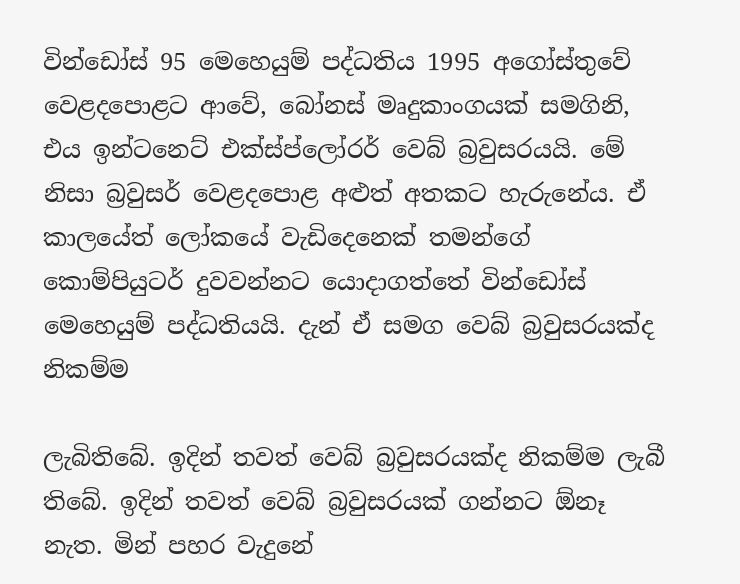වින්ඩෝස් 95 මෙහෙයුම් පද්ධතිය 1995 අගෝස්තුවේ වෙළදපොළට ආවේ, බෝනස් මෘදුකාංගයක් සමගිනි, එය ඉන්ටනෙට් එක්ස්ප්ලෝරර් වෙබ් බ්‍රවුසරයයි. මේ නිසා බ්‍රවුසර් වෙළදපොළ අළුත් අතකට හැරුනේය. ඒ කාලයේත් ලෝකයේ වැඩිදෙනෙක් තමන්ගේ කොම්පියුටර් දුවවන්නට යොදාගත්තේ වින්ඩෝස් මෙහෙයුම් පද්ධතියයි. දැන් ඒ සමග වෙබ් බ්‍රවුසරයක්ද නිකම්ම

ලැබිතිබේ. ඉදින් තවත් වෙබ් බ්‍රවුසරයක්ද නිකම්ම ලැබී තිබේ. ඉදින් තවත් වෙබ් බ්‍රවුසරයක් ගන්නට ඕනෑ නැත. මින් පහර වැදුනේ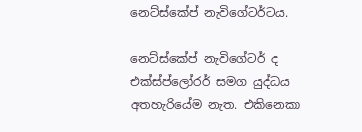නෙට්ස්කේප් නැවිගේටර්ටය.

නෙට්ස්කේප් නැවිගේටර් ද එක්ස්ප්ලෝරර් සමග යුද්ධය අතහැරියේම නැත. එකිනෙකා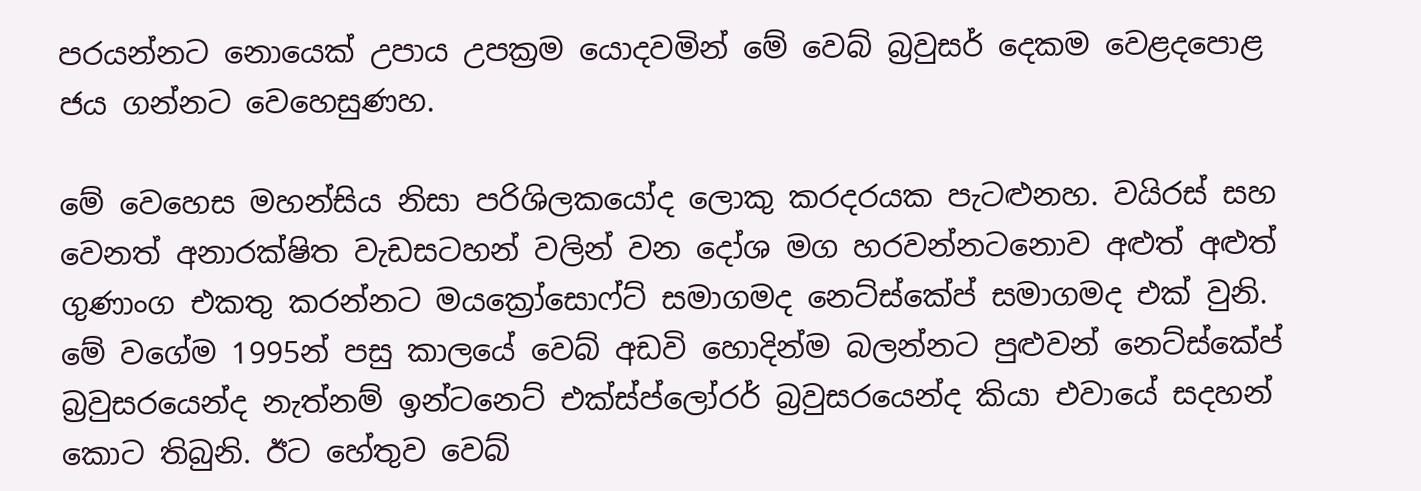පරයන්නට නොයෙක් උපාය උපක්‍රම යොදවමින් මේ වෙබ් බ්‍රවුසර් දෙකම වෙළදපොළ ජය ගන්නට වෙහෙසුණහ.

මේ වෙහෙස මහන්සිය නිසා පරිශිලකයෝද ලොකු කරදරයක පැටළුනහ. වයිරස් සහ වෙනත් අනාරක්ෂිත වැඩසටහන් වලින් වන දෝශ මග හරවන්නටනොව අළුත් අළුත් ගුණාංග එකතු කරන්නට මය‍ක්‍රෝසොෆ්ට් සමාගමද නෙට්ස්කේප් සමාගමද එක් වුනි. මේ වගේම 1995න් පසු කාලයේ වෙබ් අඩවි හොදින්ම බලන්නට පුළුවන් නෙට්ස්කේප් බ්‍රවුසරයෙන්ද නැත්නම් ඉන්ටනෙට් එක්ස්ප්ලෝරර් බ්‍රවුසරයෙන්ද කියා එවායේ සදහන් කොට තිබුනි. ඊට හේතුව වෙබ්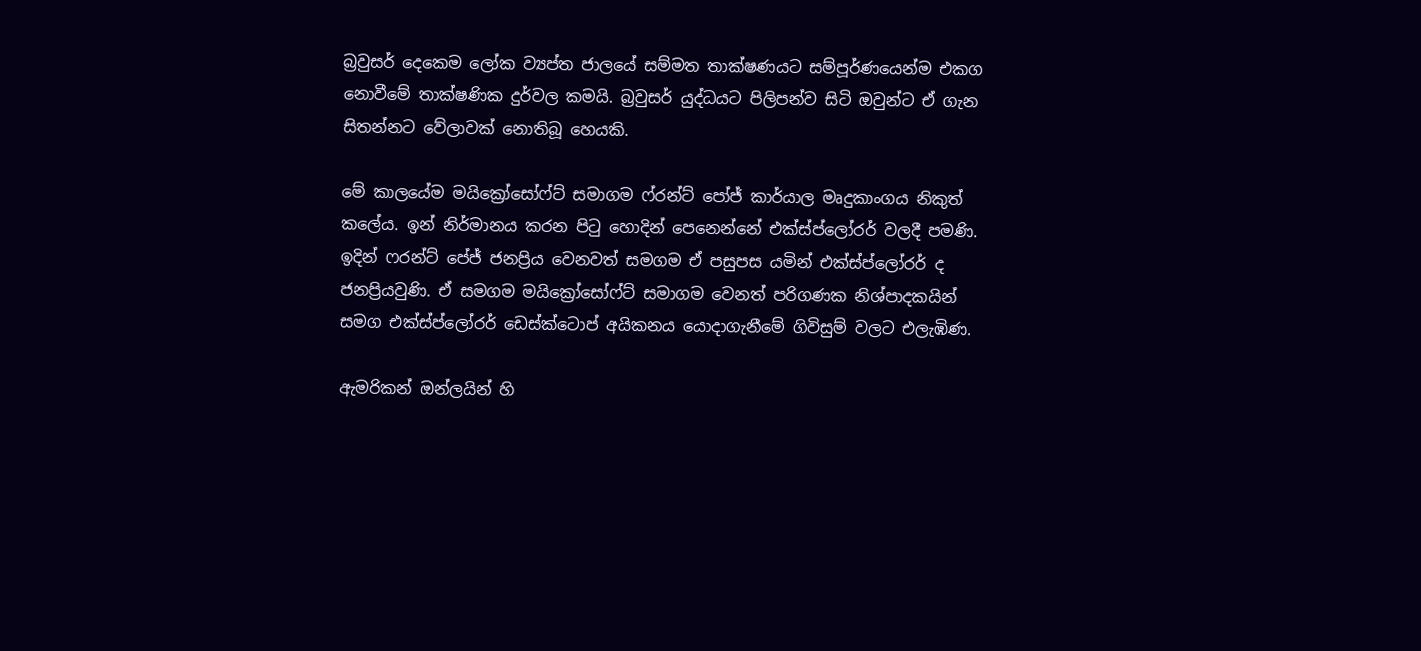බ්‍රවුසර් දෙකෙම ලෝක ව්‍යප්ත ජාලයේ සම්මත තාක්ෂණයට සම්පූර්ණයෙන්ම එකග නොවීමේ තාක්ෂණික දුර්වල කමයි. බ්‍රවුසර් යුද්ධයට පිලිපන්ව සිටි ඔවුන්ට ඒ ගැන සිතන්නට වේලාවක් නොතිබූ හෙයකි.

මේ කාලයේම මයික්‍රෝසෝෆ්ට් සමාගම ෆ්රන්ට් පෝජ් කාර්යාල මෘදුකාංගය නිකුත් කලේය. ඉන් නිර්මානය කරන පිටු හොදින් පෙනෙන්නේ එක්ස්ප්ලෝරර් වලදී පමණි. ඉදින් ෆරන්ට් පේජ් ජනප්‍රිය වෙනවත් සමගම ඒ පසුපස යමින් එක්ස්ප්ලෝරර් ද ජනප්‍රියවුණි. ඒ සමගම මයික්‍රෝසෝෆ්ට් සමාගම වෙනත් පරිගණක නිශ්පාදකයින් සමග එක්ස්ප්ලෝරර් ඩෙස්ක්ටොප් අයිකනය යොදාගැනීමේ ගිවිසුම් වලට එලැඹිණ.

ඇමරිකන් ඔන්ලයින් හි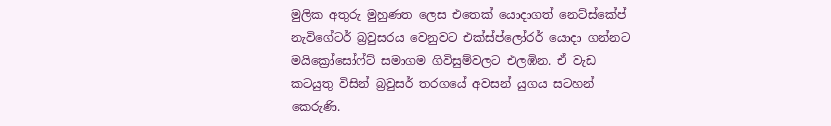මුලික අතුරු මුහුණත ලෙස එතෙක් යොදාගත් නෙට්ස්කේප් නැවිගේටර් බ්‍රවුසරය වෙනුවට එක්ස්ප්ලෝරර් යොදා ගන්නට මයික්‍රෝසෝෆ්ට් සමාගම ගිවිසුම්වලට එලඹින. ඒ වැඩ කටයුතු විසින් බ්‍රවුසර් තරගයේ අවසන් යුගය සටහන් කෙරුණි.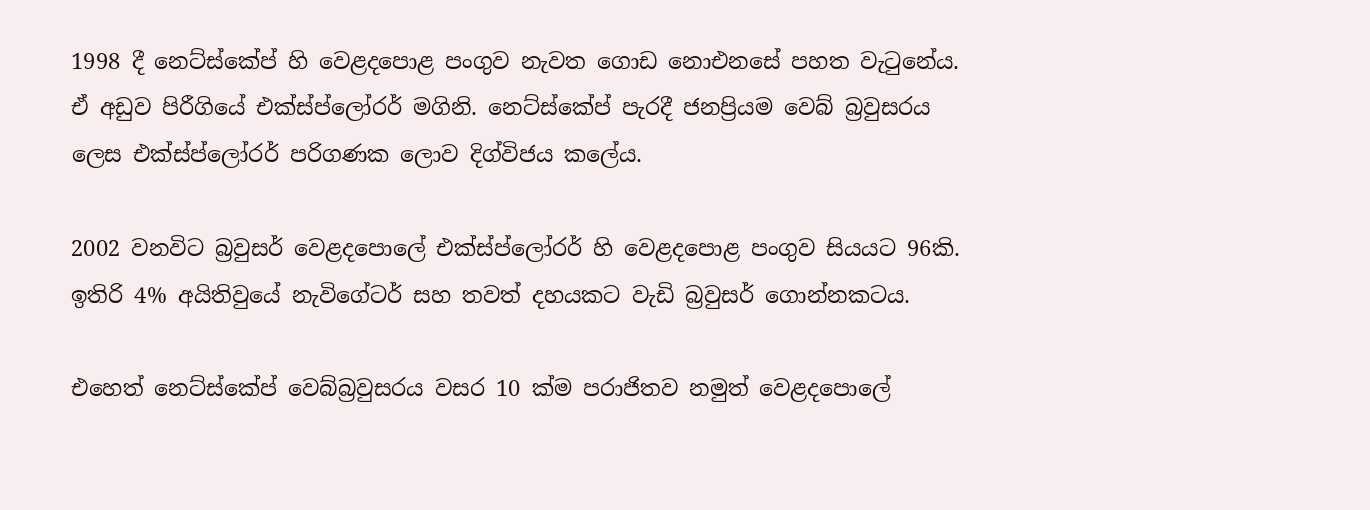1998 දී නෙට්ස්කේප් හි වෙළදපොළ පංගුව නැවත ගොඩ නොඑනසේ පහත වැටුනේය. ඒ අඩුව පිරීගියේ එක්ස්ප්ලෝරර් මගිනි. නෙට්ස්කේප් පැරදී ජනප්‍රියම වෙබ් බ්‍රවුසරය ලෙස එක්ස්ප්ලෝරර් පරිගණක ලොව දිග්විජය කලේය.

2002 වනවිට බ්‍රවුසර් වෙළදපොලේ එක්ස්ප්ලෝරර් හි වෙළද‍පොළ පංගුව සියයට 96කි. ඉතිරි 4% අයිතිවුයේ නැවිගේටර් සහ තවත් දහයකට වැඩි බ්‍රවුසර් ගොන්නකටය.

එහෙත් නෙට්ස්කේප් වෙබ්බ්‍රවුසරය වසර 10 ක්ම පරාජිතව නමුත් වෙළදපොලේ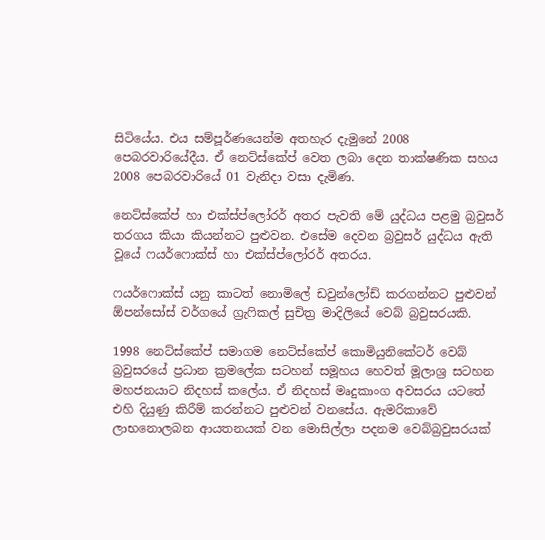සිටියේය. එය සම්පූර්ණයෙන්ම අතහැර දැමුනේ 2008 පෙබරවාරියේදීය. ඒ නෙට්ස්කේප් වෙත ලබා දෙන තාක්ෂණික සහය 2008 පෙබරවාරියේ 01 වැනිදා වසා දැමිණ.

නෙට්ස්කේප් හා එක්ස්ප්ලෝරර් අතර පැවති මේ යුද්ධය පළමු බ්‍රවුසර් තරගය කියා කියන්නට පුළුවන. එසේම දෙවන බ්‍රවුසර් යුද්ධය ඇති වූයේ ෆයර්ෆොක්ස් හා එක්ස්ප්ලෝරර් අතරය.

ෆයර්ෆොක්ස් යනු කාටත් නොමිලේ ඩවුන්ලෝඩ් කරගන්නට පුළුවන් ඕපන්සෝස් වර්ගයේ ග්‍රැෆිකල් සුචිත්‍ර මාදිලියේ වෙබ් බ්‍රවුසරයකි.

1998 නෙට්ස්කේප් සමාගම නෙට්ස්කේප් කොමියුනි‍කේටර් වෙබ් බ්‍රවුසරයේ ප්‍රධාන ක්‍රමලේක සටහන් සමූහය හෙවත් මූලාශ්‍ර සටහන මහජනයාට නිදහස් කලේය. ඒ නිදහස් මෘදුකාංග අවසරය යටතේ එහි දියුණු කිරීම් කරන්නට පුළුවන් වනසේය. ඇමරිකාවේ ලාභනොලබන ආයතනයක් වන මොසිල්ලා පදනම වෙබ්බ්‍රවුසරයක්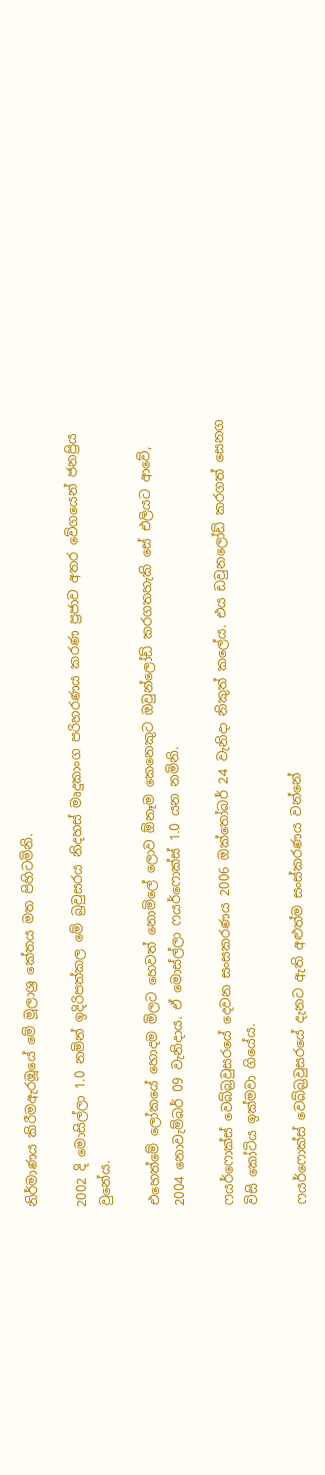නිර්මාණය කිරීමඇරඹූයේ මේ මූලාශ්‍ර කේතය මත පිහිටමිනි.

2002 දි මොසිල්ලා 1.0 නමින් ඉදිරිපත්කල මේ බ්‍රවුසරය නිදහස් මෘදුකාංග පරිහරණය කරණ ප්‍රජාව අතර වේගයෙන් ජනප්‍රිය වුනේය.

එහෙත්මේ ලෝකයේ හොදම මිලට හෙවත් නොමිලේ ලොව ඕනෑම කෙනෙකුට ඔවුන්ලෝඩ් කරගතහැකි සේ එලියට ආවේ, 2004 නොවැම්බර් 09 වැනිදාය. ඒ මොස්ල්ලා ෆයර්ෆොක්ස් 1.0 යන නමිනි.

ෆයර්ෆොක්ස් වෙබ්බ්‍රවුසරයේ දෙවන සංසකරණය 2006 ඔක්තෝබර් 24 වැනිදා නිකුත් කලේය. එය ඩවුනලෝඩ් කරගත් සෙනග විසි කෝටිය ඉක්මවා ගියේය.

ෆයර්ෆොක්ස් වෙබ්බ්‍රවුසරයේ දැනට ඇති අළුත්ම සංස්කරණය වන්නේ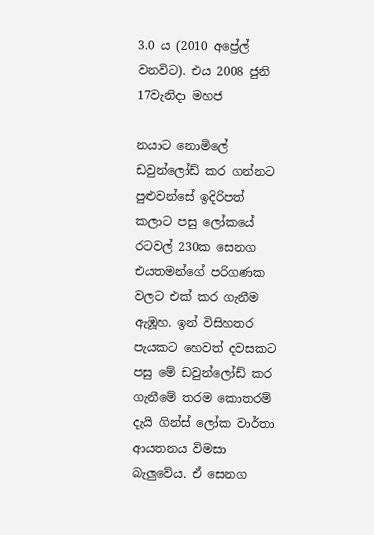3.0 ය (2010 අප්‍රේල් වනවිට). එය 2008 ජුනි 17වැනිදා මහජ

නයාට නොමිලේ ඩවුන්ලෝඩ් කර ගන්නට පුළුවන්සේ ඉදිරිපත් කලාට පසු ලෝකයේ රටවල් 230ක සෙනග එයතමන්ගේ පරිගණක වලට එක් කර ගැනීම ඇඹූහ. ඉන් විසිහතර පැයකට හෙවත් දවසකට පසු මේ ඩවුන්ලෝඩ් කර ගැනීමේ තරම කොතරම් දැයි ගින්ස් ලෝක වාර්තා ආයතනය විමසා බැලුවේය. ඒ සෙනග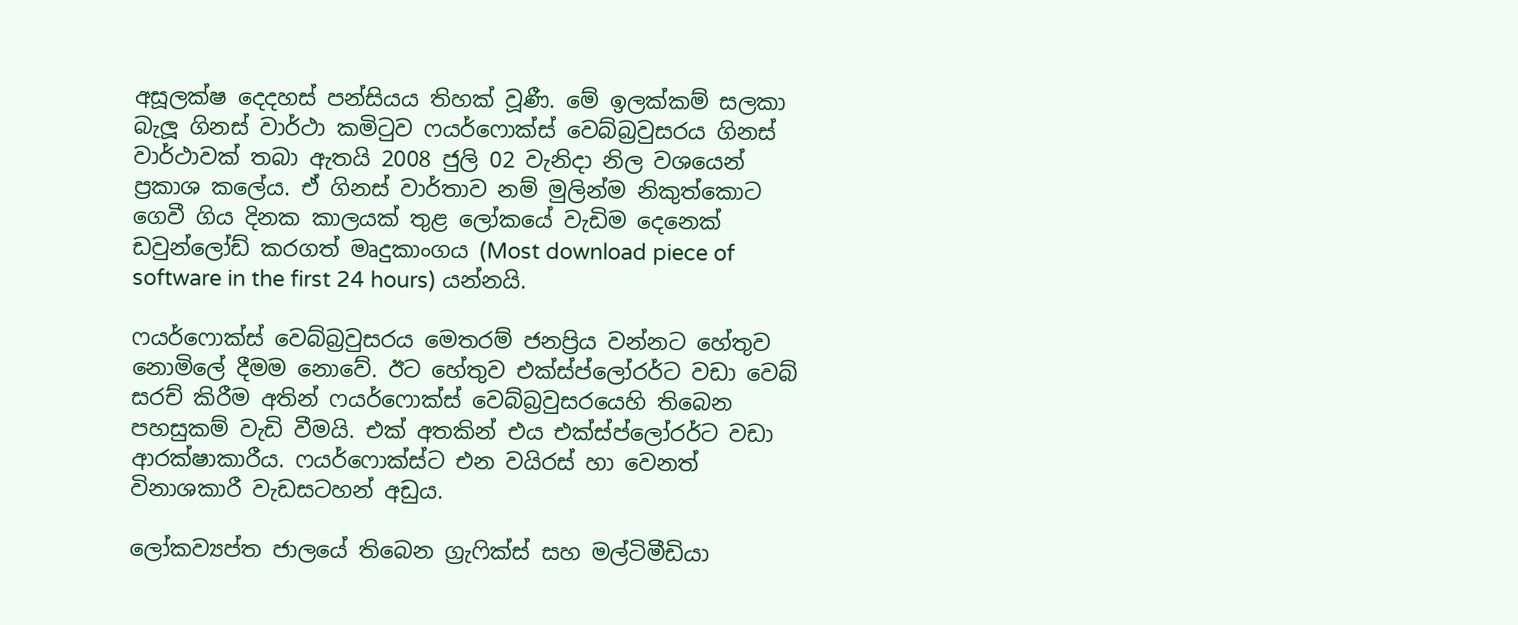අසූලක්ෂ දෙදහස් පන්සියය තිහක් වූණී. මේ ඉලක්කම් සලකා බැලූ ගිනස් වාර්ථා කමිටුව ෆයර්ෆොක්ස් වෙබ්බ්‍රවුසරය ගිනස් වාර්ථාවක් තබා ඇතයි 2008 ජුලි 02 වැනිදා නිල වශයෙන් ප්‍රකාශ කලේය. ඒ ගිනස් වාර්තාව නම් මුලින්ම නිකුත්කොට ගෙවී ගිය දිනක කාලයක් තුළ ලෝකයේ වැඩිම දෙනෙක් ඩවුන්ලෝඩ් කරගත් මෘදුකාංගය (Most download piece of software in the first 24 hours) යන්නයි.

ෆයර්ෆොක්ස් වෙබ්බ්‍රවුසරය මෙතරම් ජනප්‍රිය වන්නට හේතුව නොමිලේ දීමම නොවේ. ඊට හේතුව එක්ස්ප්ලෝරර්ට වඩා වෙබ් සරච් කිරීම අතින් ෆයර්ෆොක්ස් වෙබ්බ්‍රවුසරයෙහි තිබෙන පහසුකම් වැඩි වීමයි. එක් අතකින් එය එක්ස්ප්ලෝරර්ට වඩා ආරක්ෂාකාරීය. ෆයර්ෆොක්ස්ට එන වයිරස් හා වෙනත් විනාශකාරී වැඩසටහන් අඩුය.

ලෝකව්‍යප්ත ජාලයේ තිබෙන ග්‍රැෆික්ස් සහ මල්ටිමීඩියා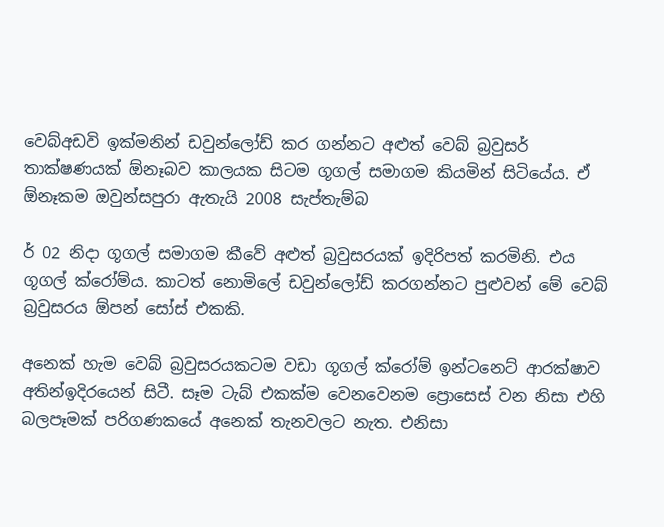වෙබ්අඩවි ඉක්මනින් ඩවුන්ලෝඩ් කර ගන්නට අළුත් වෙබ් බ්‍රවුසර් තාක්ෂණයක් ඕනෑබව කාලයක සිටම ගූගල් සමාගම කියමින් සිටියේය. ඒ ඕනෑකම ඔවුන්සපුරා ඇතැයි 2008 සැප්තැම්බ

ර් 02 නිදා ගූගල් සමාගම කීවේ අළුත් බ්‍රවුසරයක් ඉදිරිපත් කරමිනි. එය ගූගල් ක්රෝම්ය. කාටත් නොමිලේ ඩවුන්ලෝඩ් කරගන්නට පුළුවන් මේ වෙබ් බ්‍රවුසරය ඕපන් සෝස් එකකි.

අනෙක් හැම වෙබ් බ්‍රවුසරයකටම වඩා ගූගල් ක්රෝම් ඉන්ටනෙට් ආරක්ෂාව අතින්ඉදිරයෙන් සිටී. සෑම ටැබ් එකක්ම වෙනවෙනම ප්‍රොසෙස් වන නිසා එහි බලපෑමක් පරිගණකයේ අනෙක් තැනවලට නැත. එනිසා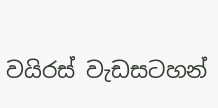වයිරස් වැඩසටහන්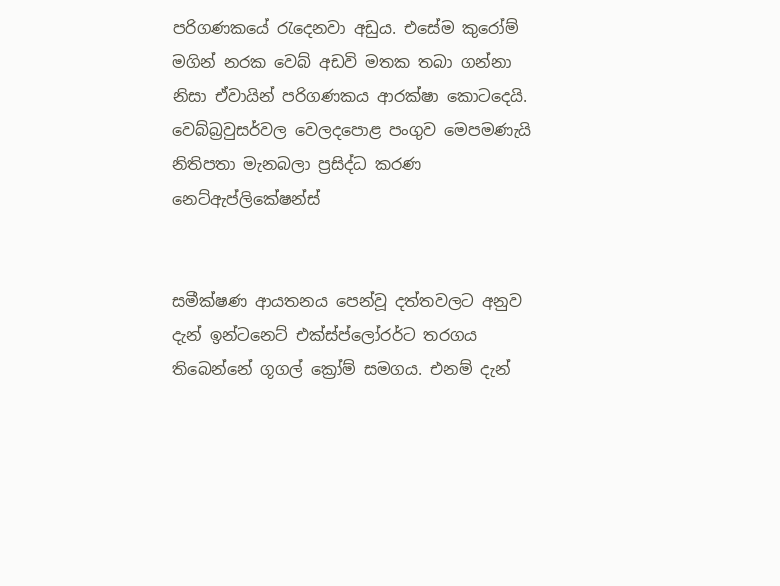පරිගණකයේ රැදෙනවා අඩුය. එසේම කුරෝම් මගින් නරක වෙබ් අඩවි මතක තබා ගන්නා නිසා ඒවායින් පරිගණකය ආරක්ෂා කොටදෙයි. වෙබ්බ්‍රවුසර්වල වෙලදපොළ පංගුව මෙපමණැයි නිතිපතා මැනබලා ප්‍රසිද්ධ කරණ නෙට්ඇප්ලිකේෂන්ස්


සමීක්ෂණ ආයතනය පෙන්වූ දත්තවලට අනුව දැන් ඉන්ටනෙට් එක්ස්ප්ලෝරර්ට තරගය තිබෙන්නේ ගූගල් ක්‍රෝම් සමගය. එනම් දැන්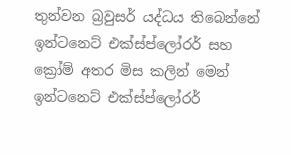තුන්වන බ්‍රවුසර් යද්ධය තිබෙන්නේ ඉන්ටනෙට් එක්ස්ප්ලෝරර් සහ ක්‍රෝම් අතර මිස කලින් මෙන් ඉන්ටනෙට් එක්ස්ප්ලෝරර්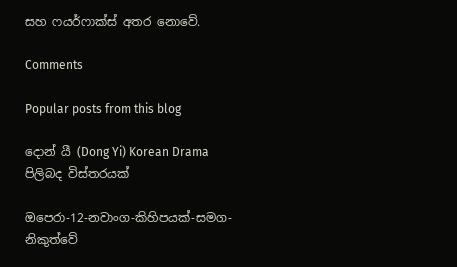සහ ෆයර්ෆාක්ස් අතර නොවේ.

Comments

Popular posts from this blog

දොන් යී (Dong Yi) Korean Drama පිලිබද විස්තරයක්

ඔපෙරා-12-නවාංග-කිහිපයක්-සමග-නිකුත්වේ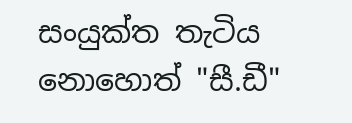සංයුක්ත තැටිය නොහොත් "සී.ඩී"